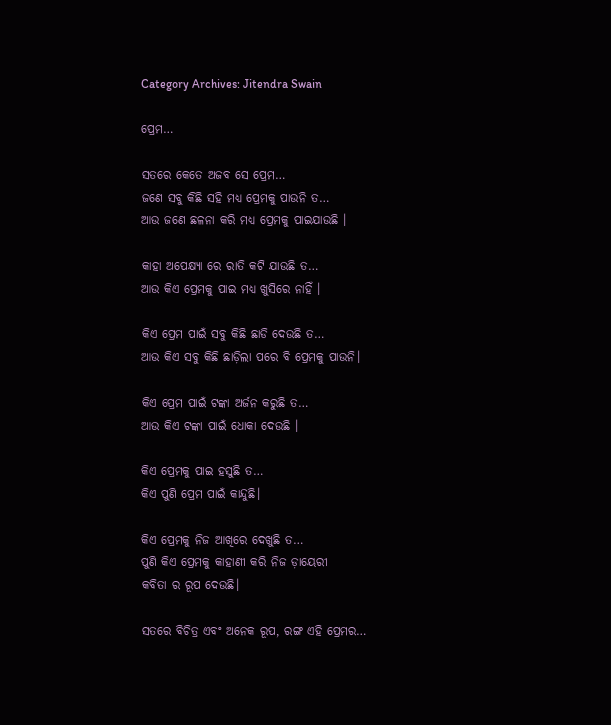Category Archives: Jitendra Swain

ପ୍ରେମ…

ସତରେ କେତେ ଅଜବ ସେ ପ୍ରେମ…
ଜଣେ ସବୁ କିଛି ସହି ମଧ୍ୟ ପ୍ରେମକୁ ପାଉନି ତ…
ଆଉ ଜଣେ ଛଳନା କରି ମଧ୍ୟ ପ୍ରେମକୁ ପାଇଯାଉଛି ।

କାହା ଅପେକ୍ଷ୍ୟା ରେ ରାତି କଟି ଯାଉଛି ତ…
ଆଉ କିଏ ପ୍ରେମକୁ ପାଇ ମଧ୍ୟ ଖୁସିରେ ନାହିଁ ।

କିଏ ପ୍ରେମ ପାଇଁ ସବୁ କିଛି ଛାଡି ଦେଉଛି ତ…
ଆଉ କିଏ ସବୁ କିଛି ଛାଡ଼ିଲା ପରେ ବି ପ୍ରେମକୁ ପାଉନି।

କିଏ ପ୍ରେମ ପାଇଁ ଟଙ୍କା ଅର୍ଜନ କରୁଛି ତ…
ଆଉ କିଏ ଟଙ୍କା ପାଇଁ ଧୋକା ଦେଉଛି ।

କିଏ ପ୍ରେମକୁ ପାଇ ହସୁଛି ତ…
କିଏ ପୁଣି ପ୍ରେମ ପାଇଁ କାନ୍ଦୁଛି।

କିଏ ପ୍ରେମକୁ ନିଜ ଆଖିରେ ଦେଖୁଛି ତ…
ପୁଣି କିଏ ପ୍ରେମକୁ କାହାଣୀ କରି ନିଜ ଡ଼ାୟେରୀ
କବିତା ର ରୂପ ଦେଉଛି।

ସତରେ ବିଚିତ୍ର ଏବଂ ଅନେକ ରୂପ, ରଙ୍ଗ ଏହି ପ୍ରେମର…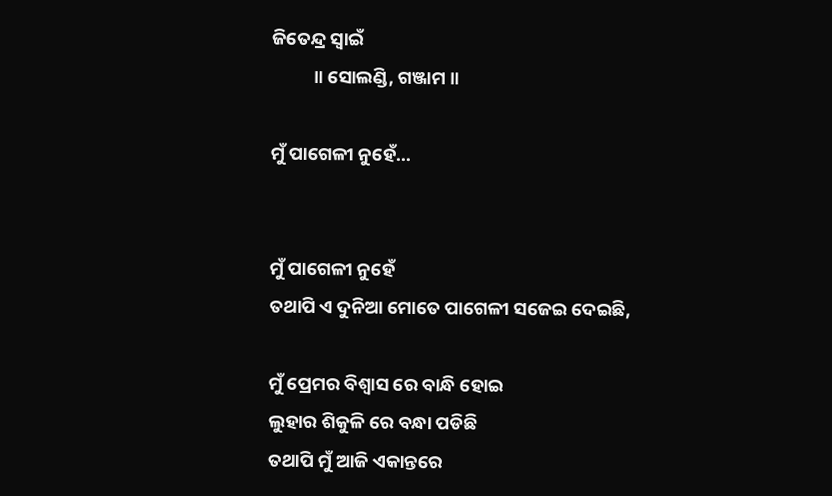ଜିତେନ୍ଦ୍ର ସ୍ଵାଇଁ
          ॥ ସୋଲଣ୍ଡି, ଗଞ୍ଜାମ ॥

ମୁଁ ପାଗେଳୀ ନୁହେଁ…


ମୁଁ ପାଗେଳୀ ନୁହେଁ
ତଥାପି ଏ ଦୁନିଆ ମୋତେ ପାଗେଳୀ ସଜେଇ ଦେଇଛି,

ମୁଁ ପ୍ରେମର ବିଶ୍ବାସ ରେ ବାନ୍ଧି ହୋଇ
ଲୁହାର ଶିକୁଳି ରେ ବନ୍ଧା ପଡିଛି
ତଥାପି ମୁଁ ଆଜି ଏକାନ୍ତରେ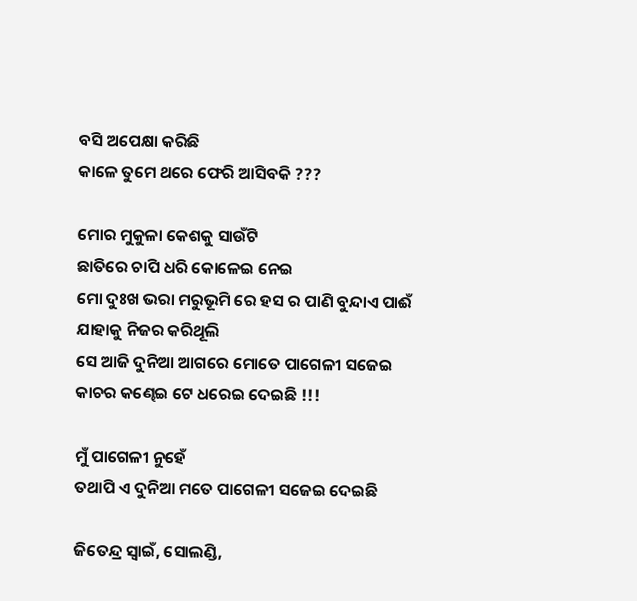ବସି ଅପେକ୍ଷା କରିଛି
କାଳେ ତୁମେ ଥରେ ଫେରି ଆସିବକି ???

ମୋର ମୁକୁଳା କେଶକୁ ସାଉଁଟି
ଛାତିରେ ଚାପି ଧରି କୋଳେଇ ନେଇ
ମୋ ଦୁଃଖ ଭରା ମରୁଭୂମି ରେ ହସ ର ପାଣି ବୁନ୍ଦାଏ ପାଈଁ
ଯାହାକୁ ନିଜର କରିଥୂଲି
ସେ ଆଜି ଦୁନିଆ ଆଗରେ ମୋତେ ପାଗେଳୀ ସଜେଇ
କାଚର କଣ୍ଢେଇ ଟେ ଧରେଇ ଦେଇଛି !!!

ମୁଁ ପାଗେଳୀ ନୁହେଁ
ତଥାପି ଏ ଦୁନିଆ ମତେ ପାଗେଳୀ ସଜେଇ ଦେଇଛି

ଜିତେନ୍ଦ୍ର ସ୍ୱାଇଁ, ସୋଲଣ୍ଡି,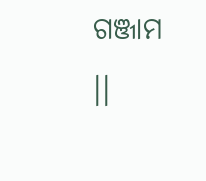ଗଞ୍ଜାମ ।।